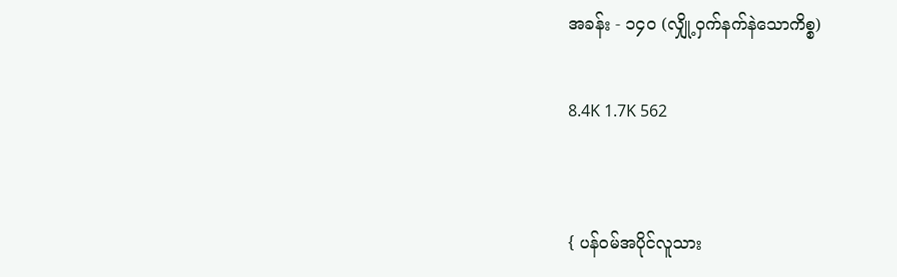အခန်း - ၁၄၀ (လျှို့ဝှက်နက်နဲသောကိစ္စ)

8.4K 1.7K 562


{ ပန်ဝမ်အပိုင်လူသား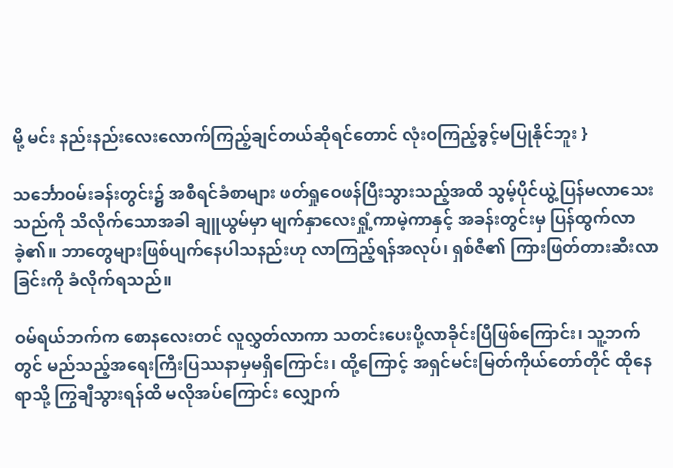မို့ မင်း နည်းနည်းလေးလောက်ကြည့်ချင်တယ်ဆိုရင်တောင် လုံးဝကြည့်ခွင့်မပြုနိုင်ဘူး }

သင်္ဘောဝမ်းခန်းတွင်း၌ အစီရင်ခံစာများ ဖတ်ရှုဝေဖန်ပြီးသွားသည့်အထိ သွမ့်ပိုင်ယွဲ့ပြန်မလာသေးသည်ကို သိလိုက်သောအခါ ချူယွမ်မှာ မျက်နှာလေးရှုံ့ကာမဲ့ကာနှင့် အခန်းတွင်းမှ ပြန်ထွက်လာခဲ့၏။ ဘာတွေများဖြစ်ပျက်နေပါသနည်းဟု လာကြည့်ရန်အလုပ်၊ ရှစ်ဇီ၏ ကြားဖြတ်တားဆီးလာခြင်းကို ခံလိုက်ရသည်။

ဝမ်ရယ်ဘက်က စောနလေးတင် လူလွှတ်လာကာ သတင်းပေးပို့လာခိုင်းပြီဖြစ်ကြောင်း၊ သူ့ဘက်တွင် မည်သည့်အရေးကြီးပြဿနာမှမရှိကြောင်း၊ ထို့ကြောင့် အရှင်မင်းမြတ်ကိုယ်တော်တိုင် ထိုနေရာသို့ ကြွချီသွားရန်ထိ မလိုအပ်ကြောင်း လျှောက်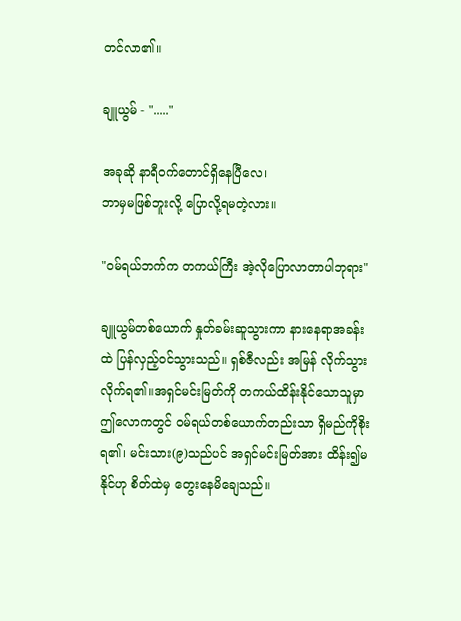တင်လာ၏။

ချူယွမ် - "....."

အခုဆို နာရီဝက်တောင်ရှိနေပြီလေ၊
ဘာမှမဖြစ်ဘူးလို့ ပြောလို့ရမတဲ့လား။

"ဝမ်ရယ်ဘက်က တကယ်ကြီး အဲ့လိုပြောလာတာပါဘုရား"

ချူယွမ်တစ်ယောက် နှုတ်ခမ်းဆူသွားကာ နားနေရာအခန်းထဲ ပြန်လှည့်ဝင်သွားသည်။ ရှစ်ဇီလည်း အမြန် လိုက်သွားလိုက်ရ၏။အရှင်မင်းမြတ်ကို တကယ်ထိန်းနိုင်သောသူမှာ ဤလောကတွင် ဝမ်ရယ်တစ်ယောက်တည်းသာ ရှိမည်ကိုစိုးရ၏၊ မင်းသား(၉)သည်ပင် အရှင်မင်းမြတ်အား ထိန်း၍မနိုင်ဟု စိတ်ထဲမှ တွေးနေမိချေသည်။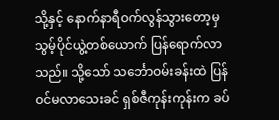သို့နှင့် နောက်နာရီဝက်လွန်သွားတော့မှ သွမ့်ပိုင်ယွဲ့တစ်ယောက် ပြန်ရောက်လာသည်။ သို့သော် သင်္ဘောဝမ်းခန်းထဲ ပြန်ဝင်မလာသေးခင် ရှစ်ဇီကုန်းကုန်းက ခပ်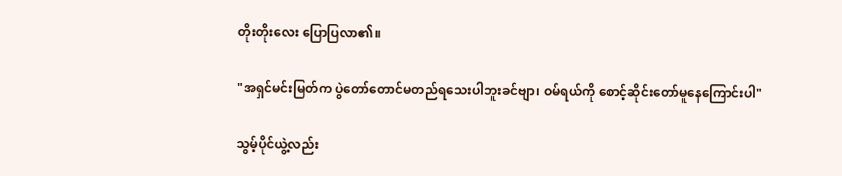တိုးတိုးလေး ပြောပြလာ၏။

"အရှင်မင်းမြတ်က ပွဲတော်တောင်မတည်ရသေးပါဘူးခင်ဗျာ၊ ဝမ်ရယ်ကို စောင့်ဆိုင်းတော်မူနေကြောင်းပါ"

သွမ့်ပိုင်ယွဲ့လည်း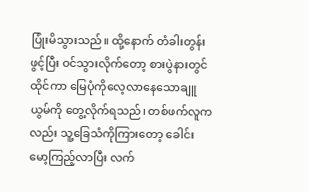ပြုံးမိသွားသည်။ ထို့နောက် တံခါးတွန်းဖွင့်ပြီး ဝင်သွားလိုက်တော့ စားပွဲနားတွင်ထိုင်ကာ မြေပုံကိုလေ့လာနေသောချူယွမ်ကို တွေ့လိုက်ရသည်၊ တစ်ဖက်လူကလည်း သူ့ခြေသံကိုကြားတော့ ခေါင်းမော့ကြည့်လာပြီး လက်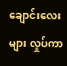ချောင်းလေးများ လှုပ်ကာ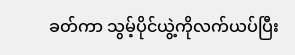ခတ်ကာ သွမ့်ပိုင်ယွဲ့ကိုလက်ယပ်ပြီး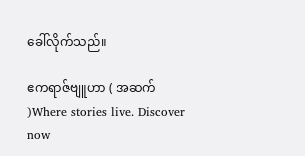ခေါ်လိုက်သည်။

ဧကရာဇ်ဗျူဟာ ( အဆက် )Where stories live. Discover now